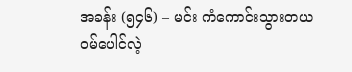အခန်း (၅၄၆) – မင်း ကံကောင်းသွားတယ
ဝမ်ပေါင်လဲ့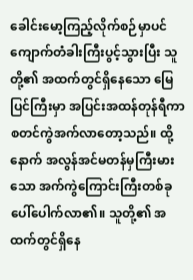ခေါင်းမော့ကြည့်လိုက်စဉ်မှာပင် ကျောက်တံခါးကြီးပွင့်သွားပြီး သူတို့၏ အထက်တွင်ရှိနေသော မြေပြင်ကြီးမှာ အပြင်းအထန်တုန်ရီကာ စတင်ကွဲအက်လာတော့သည်။ ထို့နောက် အလွန်အင်မတန်မှကြီးမားသော အက်ကွဲကြောင်းကြီးတစ်ခု ပေါ်ပေါက်လာ၏။ သူတို့၏ အထက်တွင်ရှိနေ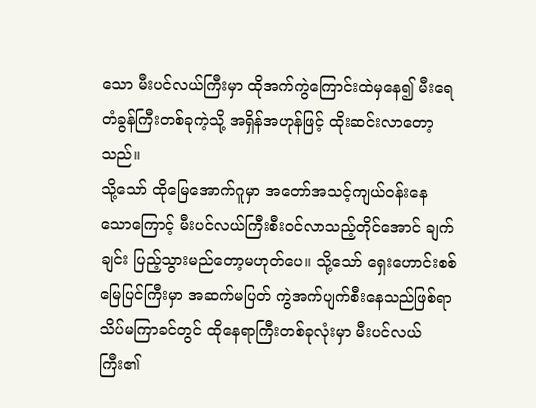သော မီးပင်လယ်ကြီးမှာ ထိုအက်ကွဲကြောင်းထဲမှနေ၍ မီးရေတံခွန်ကြီးတစ်ခုကဲ့သို့ အရှိန်အဟုန်ဖြင့် ထိုးဆင်းလာတော့သည်။
သို့သော် ထိုမြေအောက်ဂူမှာ အတော်အသင့်ကျယ်ဝန်းနေသောကြောင့် မီးပင်လယ်ကြီးစီးဝင်လာသည့်တိုင်အောင် ချက်ချင်း ပြည့်သွားမည်တော့မဟုတ်ပေ။ သို့သော် ရှေးဟောင်းစစ်မြေပြင်ကြီးမှာ အဆက်မပြတ် ကွဲအက်ပျက်စီးနေသည်ဖြစ်ရာ သိပ်မကြာခင်တွင် ထိုနေရာကြီးတစ်ခုလုံးမှာ မီးပင်လယ်ကြီး၏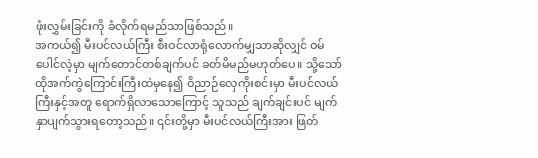ဖုံးလွှမ်းခြင်းကို ခံလိုက်ရမည်သာဖြစ်သည်။
အကယ်၍ မီးပင်လယ်ကြီး စီးဝင်လာရုံလောက်မျှသာဆိုလျှင် ဝမ်ပေါင်လဲ့မှာ မျက်တောင်တစ်ချက်ပင် ခတ်မိမည်မဟုတ်ပေ။ သို့သော် ထိုအက်ကွဲကြောင်းကြီးထဲမှနေ၍ ဝိညာဉ်လှေကိုးစင်းမှာ မီးပင်လယ်ကြီးနှင့်အတူ ရောက်ရှိလာသောကြောင့် သူသည် ချက်ချင်းပင် မျက်နှာပျက်သွားရတော့သည်။ ၎င်းတို့မှာ မီးပင်လယ်ကြီးအား ဖြတ်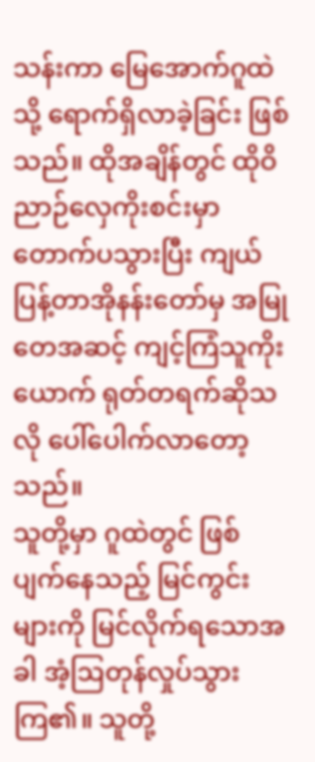သန်းကာ မြေအောက်ဂူထဲသို့ ရောက်ရှိလာခဲ့ခြင်း ဖြစ်သည်။ ထိုအချိန်တွင် ထိုဝိညာဉ်လှေကိုးစင်းမှာ တောက်ပသွားပြီး ကျယ်ပြန့်တာအိုနန်းတော်မှ အမြုတေအဆင့် ကျင့်ကြံသူကိုးယောက် ရုတ်တရက်ဆိုသလို ပေါ်ပေါက်လာတော့သည်။
သူတို့မှာ ဂူထဲတွင် ဖြစ်ပျက်နေသည့် မြင်ကွင်းများကို မြင်လိုက်ရသောအခါ အံ့ဩတုန်လှုပ်သွားကြ၏။ သူတို့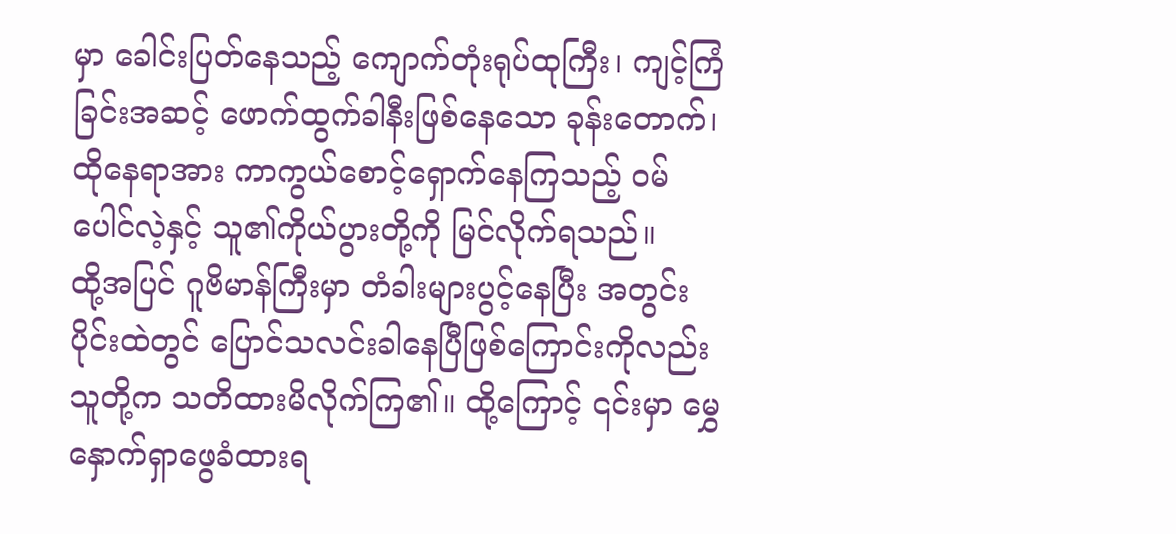မှာ ခေါင်းပြတ်နေသည့် ကျောက်တုံးရုပ်ထုကြီး၊ ကျင့်ကြံခြင်းအဆင့် ဖောက်ထွက်ခါနီးဖြစ်နေသော ခုန်းတောက်၊ ထိုနေရာအား ကာကွယ်စောင့်ရှောက်နေကြသည့် ဝမ်ပေါင်လဲ့နှင့် သူ၏ကိုယ်ပွားတို့ကို မြင်လိုက်ရသည်။
ထို့အပြင် ဂူဗိမာန်ကြီးမှာ တံခါးများပွင့်နေပြီး အတွင်းပိုင်းထဲတွင် ပြောင်သလင်းခါနေပြီဖြစ်ကြောင်းကိုလည်း သူတို့က သတိထားမိလိုက်ကြ၏။ ထို့ကြောင့် ၎င်းမှာ မွှေနှောက်ရှာဖွေခံထားရ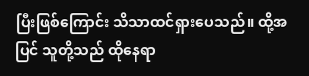ပြီးဖြစ်ကြောင်း သိသာထင်ရှားပေသည်။ ထို့အပြင် သူတို့သည် ထိုနေရာ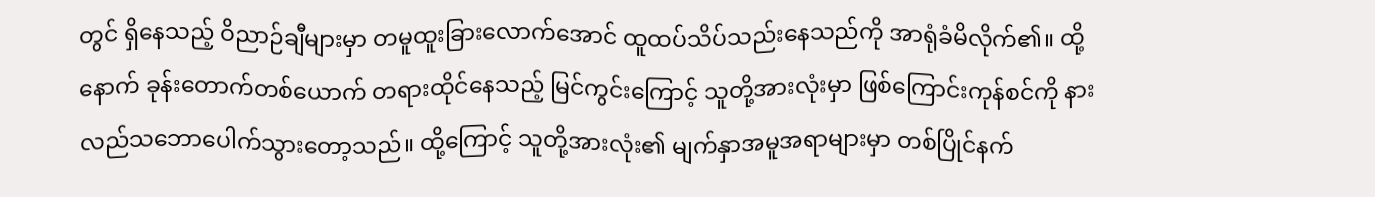တွင် ရှိနေသည့် ဝိညာဉ်ချီများမှာ တမူထူးခြားလောက်အောင် ထူထပ်သိပ်သည်းနေသည်ကို အာရုံခံမိလိုက်၏။ ထို့နောက် ခုန်းတောက်တစ်ယောက် တရားထိုင်နေသည့် မြင်ကွင်းကြောင့် သူတို့အားလုံးမှာ ဖြစ်ကြောင်းကုန်စင်ကို နားလည်သဘောပေါက်သွားတော့သည်။ ထို့ကြောင့် သူတို့အားလုံး၏ မျက်နှာအမူအရာများမှာ တစ်ပြိုင်နက်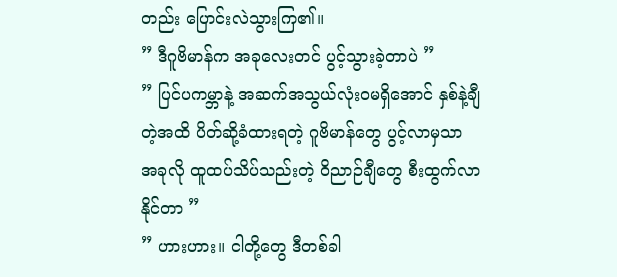တည်း ပြောင်းလဲသွားကြ၏။
” ဒီဂူဗိမာန်က အခုလေးတင် ပွင့်သွားခဲ့တာပဲ ”
” ပြင်ပကမ္ဘာနဲ့ အဆက်အသွယ်လုံးဝမရှိအောင် နှစ်နဲ့ချီတဲ့အထိ ပိတ်ဆို့ခံထားရတဲ့ ဂူဗိမာန်တွေ ပွင့်လာမှသာ အခုလို ထူထပ်သိပ်သည်းတဲ့ ဝိညာဉ်ချီတွေ စီးထွက်လာနိုင်တာ ”
” ဟားဟား။ ငါတို့တွေ ဒီတစ်ခါ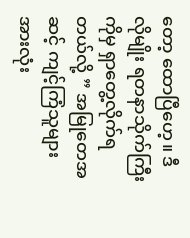တော့ ထောပြီဟေ့။ ဒီလိုမျိုး ရတနာသိုက်ကြီးကိုမှ ရှာတွေ့လိုက်ရတယ်လို့ ” အမြုတေအဆင့် ကျင့်ကြံသူများအားလုံး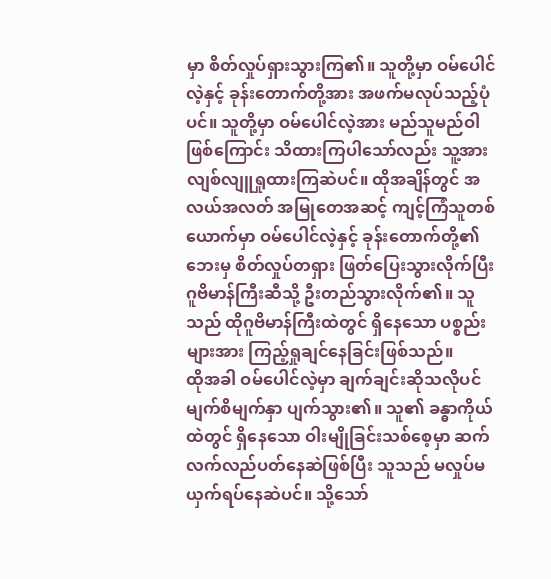မှာ စိတ်လှုပ်ရှားသွားကြ၏။ သူတို့မှာ ဝမ်ပေါင်လဲ့နှင့် ခုန်းတောက်တို့အား အဖက်မလုပ်သည့်ပုံပင်။ သူတို့မှာ ဝမ်ပေါင်လဲ့အား မည်သူမည်ဝါဖြစ်ကြောင်း သိထားကြပါသော်လည်း သူ့အား လျစ်လျူရှုထားကြဆဲပင်။ ထိုအချိန်တွင် အလယ်အလတ် အမြုတေအဆင့် ကျင့်ကြံသူတစ်ယောက်မှာ ဝမ်ပေါင်လဲ့နှင့် ခုန်းတောက်တို့၏ ဘေးမှ စိတ်လှုပ်တရှား ဖြတ်ပြေးသွားလိုက်ပြီး ဂူဗိမာန်ကြီးဆီသို့ ဦးတည်သွားလိုက်၏။ သူသည် ထိုဂူဗိမာန်ကြီးထဲတွင် ရှိနေသော ပစ္စည်းများအား ကြည့်ရှုချင်နေခြင်းဖြစ်သည်။
ထိုအခါ ဝမ်ပေါင်လဲ့မှာ ချက်ချင်းဆိုသလိုပင် မျက်စိမျက်နှာ ပျက်သွား၏။ သူ၏ ခန္ဓာကိုယ်ထဲတွင် ရှိနေသော ဝါးမျိုခြင်းသစ်စေ့မှာ ဆက်လက်လည်ပတ်နေဆဲဖြစ်ပြီး သူသည် မလှုပ်မယှက်ရပ်နေဆဲပင်။ သို့သော်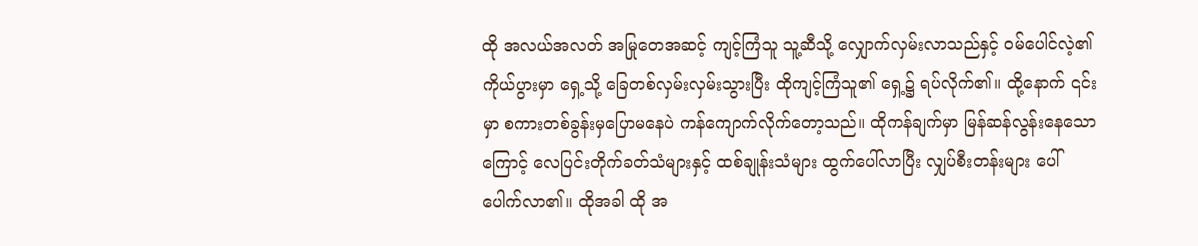ထို အလယ်အလတ် အမြုတေအဆင့် ကျင့်ကြံသူ သူ့ဆီသို့ လျှောက်လှမ်းလာသည်နှင့် ဝမ်ပေါင်လဲ့၏ ကိုယ်ပွားမှာ ရှေ့သို့ ခြေတစ်လှမ်းလှမ်းသွားပြီး ထိုကျင့်ကြံသူ၏ ရှေ့၌ ရပ်လိုက်၏။ ထို့နောက် ၎င်းမှာ စကားတစ်ခွန်းမှပြောမနေပဲ ကန်ကျောက်လိုက်တော့သည်။ ထိုကန်ချက်မှာ မြန်ဆန်လွန်းနေသောကြောင့် လေပြင်းတိုက်ခတ်သံများနှင့် ထစ်ချုန်းသံများ ထွက်ပေါ်လာပြီး လျှပ်စီးတန်းများ ပေါ်ပေါက်လာ၏။ ထိုအခါ ထို အ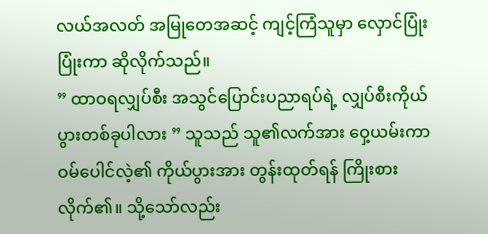လယ်အလတ် အမြုတေအဆင့် ကျင့်ကြံသူမှာ လှောင်ပြုံးပြုံးကာ ဆိုလိုက်သည်။
” ထာဝရလျှပ်စီး အသွင်ပြောင်းပညာရပ်ရဲ့ လျှပ်စီးကိုယ်ပွားတစ်ခုပါလား ” သူသည် သူ၏လက်အား ဝှေ့ယမ်းကာ ဝမ်ပေါင်လဲ့၏ ကိုယ်ပွားအား တွန်းထုတ်ရန် ကြိုးစားလိုက်၏။ သို့သော်လည်း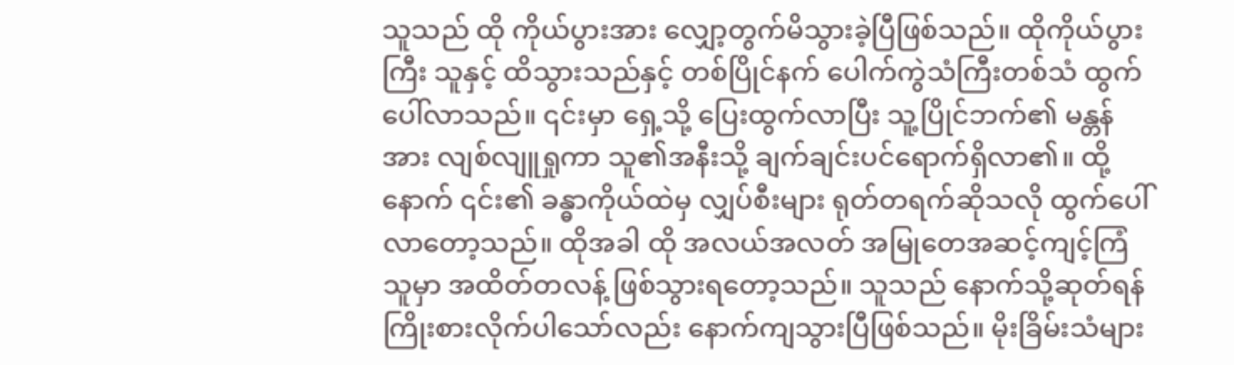သူသည် ထို ကိုယ်ပွားအား လျှော့တွက်မိသွားခဲ့ပြီဖြစ်သည်။ ထိုကိုယ်ပွားကြီး သူနှင့် ထိသွားသည်နှင့် တစ်ပြိုင်နက် ပေါက်ကွဲသံကြီးတစ်သံ ထွက်ပေါ်လာသည်။ ၎င်းမှာ ရှေ့သို့ ပြေးထွက်လာပြီး သူ့ပြိုင်ဘက်၏ မန္တန်အား လျစ်လျူရှုကာ သူ၏အနီးသို့ ချက်ချင်းပင်ရောက်ရှိလာ၏။ ထို့နောက် ၎င်း၏ ခန္ဓာကိုယ်ထဲမှ လျှပ်စီးများ ရုတ်တရက်ဆိုသလို ထွက်ပေါ်လာတော့သည်။ ထိုအခါ ထို အလယ်အလတ် အမြုတေအဆင့်ကျင့်ကြံသူမှာ အထိတ်တလန့် ဖြစ်သွားရတော့သည်။ သူသည် နောက်သို့ဆုတ်ရန် ကြိုးစားလိုက်ပါသော်လည်း နောက်ကျသွားပြီဖြစ်သည်။ မိုးခြိမ်းသံများ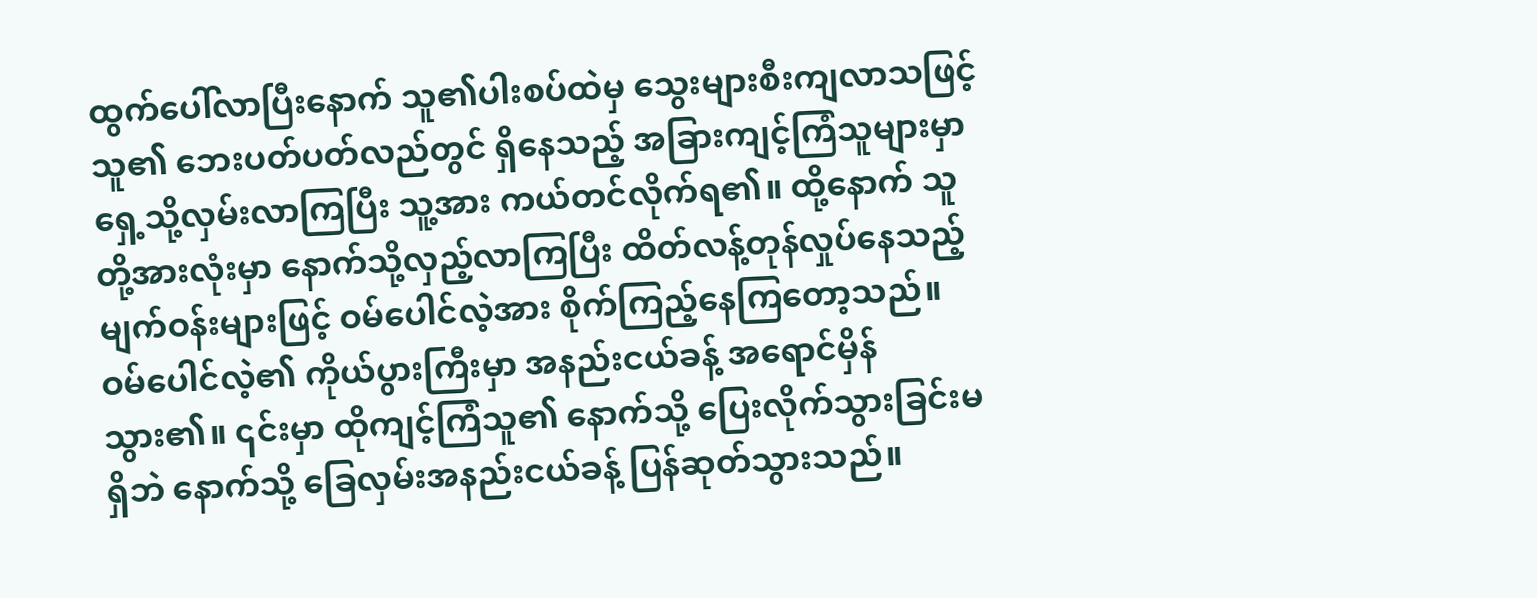ထွက်ပေါ်လာပြီးနောက် သူ၏ပါးစပ်ထဲမှ သွေးများစီးကျလာသဖြင့် သူ၏ ဘေးပတ်ပတ်လည်တွင် ရှိနေသည့် အခြားကျင့်ကြံသူများမှာ ရှေ့သို့လှမ်းလာကြပြီး သူ့အား ကယ်တင်လိုက်ရ၏။ ထို့နောက် သူတို့အားလုံးမှာ နောက်သို့လှည့်လာကြပြီး ထိတ်လန့်တုန်လှုပ်နေသည့် မျက်ဝန်းများဖြင့် ဝမ်ပေါင်လဲ့အား စိုက်ကြည့်နေကြတော့သည်။
ဝမ်ပေါင်လဲ့၏ ကိုယ်ပွားကြီးမှာ အနည်းငယ်ခန့် အရောင်မှိန်သွား၏။ ၎င်းမှာ ထိုကျင့်ကြံသူ၏ နောက်သို့ ပြေးလိုက်သွားခြင်းမရှိဘဲ နောက်သို့ ခြေလှမ်းအနည်းငယ်ခန့် ပြန်ဆုတ်သွားသည်။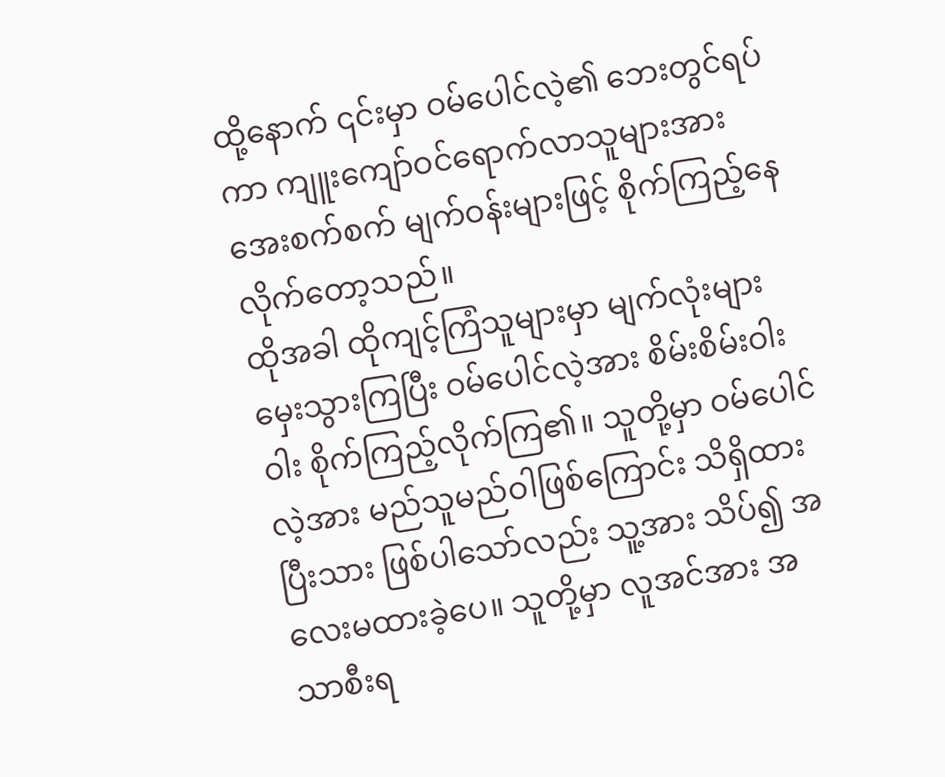ထို့နောက် ၎င်းမှာ ဝမ်ပေါင်လဲ့၏ ဘေးတွင်ရပ်ကာ ကျူးကျော်ဝင်ရောက်လာသူများအား အေးစက်စက် မျက်ဝန်းများဖြင့် စိုက်ကြည့်နေလိုက်တော့သည်။
ထိုအခါ ထိုကျင့်ကြံသူများမှာ မျက်လုံးများမှေးသွားကြပြီး ဝမ်ပေါင်လဲ့အား စိမ်းစိမ်းဝါးဝါး စိုက်ကြည့်လိုက်ကြ၏။ သူတို့မှာ ဝမ်ပေါင်လဲ့အား မည်သူမည်ဝါဖြစ်ကြောင်း သိရှိထားပြီးသား ဖြစ်ပါသော်လည်း သူ့အား သိပ်၍ အလေးမထားခဲ့ပေ။ သူတို့မှာ လူအင်အား အသာစီးရ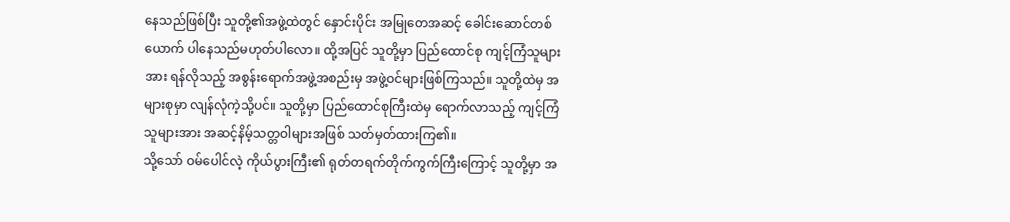နေသည်ဖြစ်ပြီး သူတို့၏အဖွဲ့ထဲတွင် နှောင်းပိုင်း အမြုတေအဆင့် ခေါင်းဆောင်တစ်ယောက် ပါနေသည်မဟုတ်ပါလော။ ထို့အပြင် သူတို့မှာ ပြည်ထောင်စု ကျင့်ကြံသူများအား ရန်လိုသည့် အစွန်းရောက်အဖွဲ့အစည်းမှ အဖွဲ့ဝင်များဖြစ်ကြသည်။ သူတို့ထဲမှ အများစုမှာ လျန်လုံကဲ့သို့ပင်။ သူတို့မှာ ပြည်ထောင်စုကြီးထဲမှ ရောက်လာသည့် ကျင့်ကြံသူများအား အဆင့်နိမ့်သတ္တဝါများအဖြစ် သတ်မှတ်ထားကြ၏။
သို့သော် ဝမ်ပေါင်လဲ့ ကိုယ်ပွားကြီး၏ ရုတ်တရက်တိုက်ကွက်ကြီးကြောင့် သူတို့မှာ အ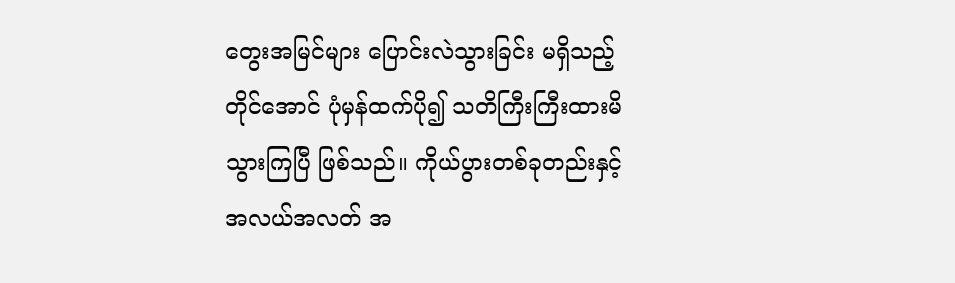တွေးအမြင်များ ပြောင်းလဲသွားခြင်း မရှိသည့်တိုင်အောင် ပုံမှန်ထက်ပို၍ သတိကြီးကြီးထားမိသွားကြပြီ ဖြစ်သည်။ ကိုယ်ပွားတစ်ခုတည်းနှင့် အလယ်အလတ် အ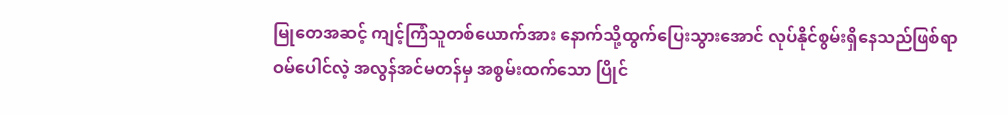မြုတေအဆင့် ကျင့်ကြံသူတစ်ယောက်အား နောက်သို့ထွက်ပြေးသွားအောင် လုပ်နိုင်စွမ်းရှိနေသည်ဖြစ်ရာ ဝမ်ပေါင်လဲ့ အလွန်အင်မတန်မှ အစွမ်းထက်သော ပြိုင်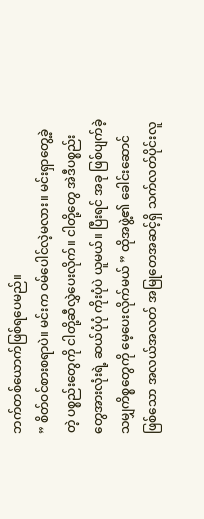ဘက်တစ်ယောက်ဖြစ်ရပေမည်။
” စိတ်ဝင်စားစရာပဲ။ မင်းက ဝမ်ပေါင်လဲ့မလား။ မင်းရှာတွေ့ခဲ့တဲ့ ပစ္စည်းတွေကို ငါတို့ဆီလွှဲပေးလိုက်။ ငါတို့တွေ အဲဒီပစ္စည်းတွေအားလုံးရဲ့ ဆယ်ပုံပုံ ကိုးပုံပဲ ယူမယ်။ ပြီးရင် အခု ဖြစ်ပျက်ခဲ့သမျှကိစ္စတွေကို မေ့ပေးလိုက်မယ် ” ထိုအဖွဲ့၏ ခေါင်းဆောင်ဖြစ်သော အလယ်အလတ် အမြုတေအဆင့်ရှိ သက်လတ်ပိုင်းလူ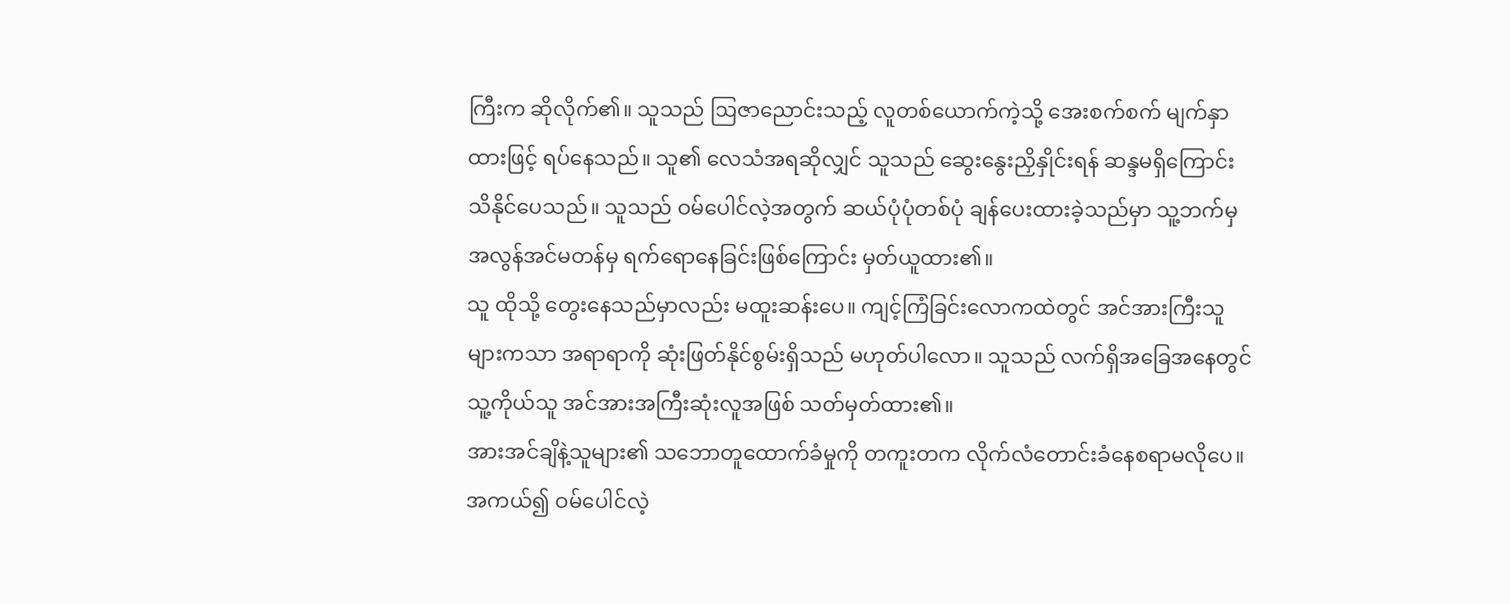ကြီးက ဆိုလိုက်၏။ သူသည် ဩဇာညောင်းသည့် လူတစ်ယောက်ကဲ့သို့ အေးစက်စက် မျက်နှာထားဖြင့် ရပ်နေသည်။ သူ၏ လေသံအရဆိုလျှင် သူသည် ဆွေးနွေးညှိနှိုင်းရန် ဆန္ဒမရှိကြောင်း သိနိုင်ပေသည်။ သူသည် ဝမ်ပေါင်လဲ့အတွက် ဆယ်ပုံပုံတစ်ပုံ ချန်ပေးထားခဲ့သည်မှာ သူ့ဘက်မှ အလွန်အင်မတန်မှ ရက်ရောနေခြင်းဖြစ်ကြောင်း မှတ်ယူထား၏။
သူ ထိုသို့ တွေးနေသည်မှာလည်း မထူးဆန်းပေ။ ကျင့်ကြံခြင်းလောကထဲတွင် အင်အားကြီးသူများကသာ အရာရာကို ဆုံးဖြတ်နိုင်စွမ်းရှိသည် မဟုတ်ပါလော။ သူသည် လက်ရှိအခြေအနေတွင် သူ့ကိုယ်သူ အင်အားအကြီးဆုံးလူအဖြစ် သတ်မှတ်ထား၏။
အားအင်ချိနဲ့သူများ၏ သဘောတူထောက်ခံမှုကို တကူးတက လိုက်လံတောင်းခံနေစရာမလိုပေ။
အကယ်၍ ဝမ်ပေါင်လဲ့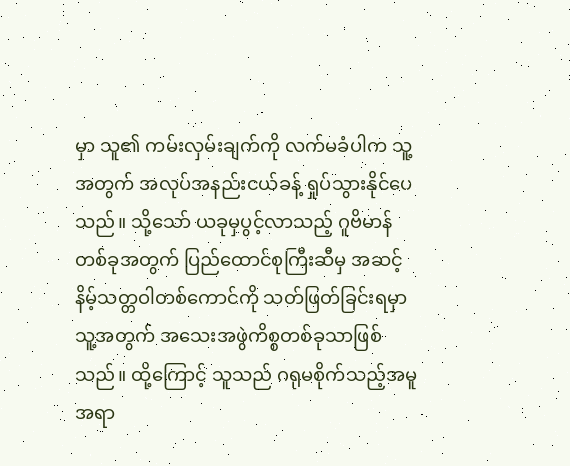မှာ သူ၏ ကမ်းလှမ်းချက်ကို လက်မခံပါက သူ့အတွက် အလုပ်အနည်းငယ်ခန့် ရှုပ်သွားနိုင်ပေသည်။ သို့သော် ယခုမှပွင့်လာသည့် ဂူဗိမာန်တစ်ခုအတွက် ပြည်ထောင်စုကြီးဆီမှ အဆင့်နိမ့်သတ္တဝါတစ်ကောင်ကို သတ်ဖြတ်ခြင်းရမှာ သူ့အတွက် အသေးအဖွဲကိစ္စတစ်ခုသာဖြစ်သည်။ ထို့ကြောင့် သူသည် ဂရုမစိုက်သည့်အမူအရာ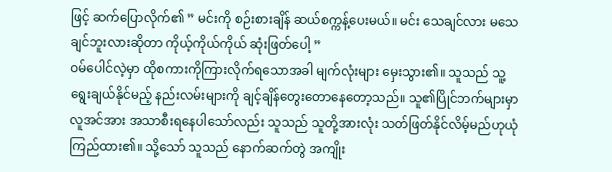ဖြင့် ဆက်ပြောလိုက်၏ ” မင်းကို စဉ်းစားချိန် ဆယ်စက္ကန့်ပေးမယ်။ မင်း သေချင်လား မသေချင်ဘူးလားဆိုတာ ကိုယ့်ကိုယ်ကိုယ် ဆုံးဖြတ်ပေါ့ ”
ဝမ်ပေါင်လဲ့မှာ ထိုစကားကိုကြားလိုက်ရသောအခါ မျက်လုံးများ မှေးသွား၏။ သူသည် သူ့ရွေးချယ်နိုင်မည့် နည်းလမ်းများကို ချင့်ချိန်တွေးတောနေတော့သည်။ သူ၏ပြိုင်ဘက်များမှာ လူအင်အား အသာစီးရနေပါသော်လည်း သူသည် သူတို့အားလုံး သတ်ဖြတ်နိုင်လိမ့်မည်ဟုယုံကြည်ထား၏။ သို့သော် သူသည် နောက်ဆက်တွဲ အကျိုး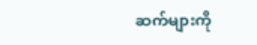ဆက်များကို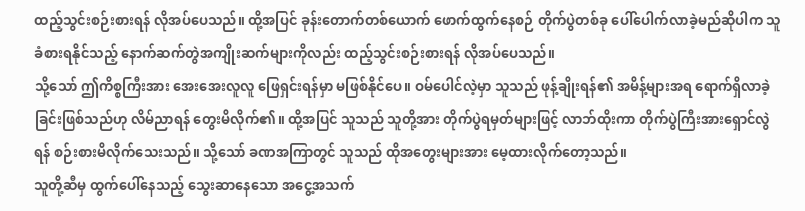ထည့်သွင်းစဉ်းစားရန် လိုအပ်ပေသည်။ ထို့အပြင် ခုန်းတောက်တစ်ယောက် ဖောက်ထွက်နေစဉ် တိုက်ပွဲတစ်ခု ပေါ်ပေါက်လာခဲ့မည်ဆိုပါက သူ ခံစားရနိုင်သည့် နောက်ဆက်တွဲအကျိုးဆက်များကိုလည်း ထည့်သွင်းစဉ်းစားရန် လိုအပ်ပေသည်။
သို့သော် ဤကိစ္စကြီးအား အေးအေးလူလူ ဖြေရှင်းရန်မှာ မဖြစ်နိုင်ပေ။ ဝမ်ပေါင်လဲ့မှာ သူသည် ဖုန့်ချိုးရန်၏ အမိန့်များအရ ရောက်ရှိလာခဲ့ခြင်းဖြစ်သည်ဟု လိမ်ညာရန် တွေးမိလိုက်၏။ ထို့အပြင် သူသည် သူတို့အား တိုက်ပွဲရမှတ်များဖြင့် လာဘ်ထိုးကာ တိုက်ပွဲကြီးအားရှောင်လွဲရန် စဉ်းစားမိလိုက်သေးသည်။ သို့သော် ခဏအကြာတွင် သူသည် ထိုအတွေးများအား မေ့ထားလိုက်တော့သည်။
သူတို့ဆီမှ ထွက်ပေါ်နေသည့် သွေးဆာနေသော အငွေ့အသက်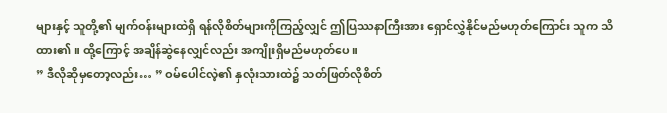များနှင့် သူတို့၏ မျက်ဝန်းများထဲရှိ ရန်လိုစိတ်များကိုကြည့်လျှင် ဤပြဿနာကြီးအား ရှောင်လွှဲနိုင်မည်မဟုတ်ကြောင်း သူက သိထား၏။ ထို့ကြောင့် အချိန်ဆွဲနေလျှင်လည်း အကျိုးရှိမည်မဟုတ်ပေ။
” ဒီလိုဆိုမှတော့လည်း… ” ဝမ်ပေါင်လဲ့၏ နှလုံးသားထဲ၌ သတ်ဖြတ်လိုစိတ်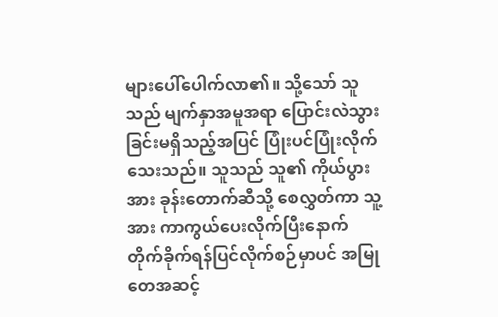များပေါ်ပေါက်လာ၏။ သို့သော် သူသည် မျက်နှာအမူအရာ ပြောင်းလဲသွားခြင်းမရှိသည့်အပြင် ပြုံးပင်ပြုံးလိုက်သေးသည်။ သူသည် သူ၏ ကိုယ်ပွားအား ခုန်းတောက်ဆီသို့ စေလွှတ်ကာ သူ့အား ကာကွယ်ပေးလိုက်ပြီးနောက် တိုက်ခိုက်ရန်ပြင်လိုက်စဉ်မှာပင် အမြုတေအဆင့်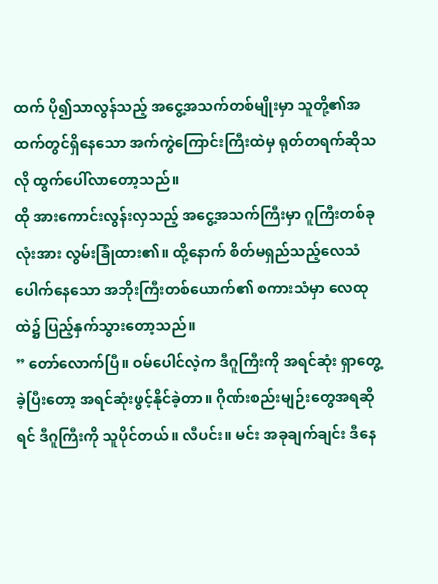ထက် ပို၍သာလွန်သည့် အငွေ့အသက်တစ်မျိုးမှာ သူတို့၏အထက်တွင်ရှိနေသော အက်ကွဲကြောင်းကြီးထဲမှ ရုတ်တရက်ဆိုသလို ထွက်ပေါ်လာတော့သည်။
ထို အားကောင်းလွန်းလှသည့် အငွေ့အသက်ကြီးမှာ ဂူကြီးတစ်ခုလုံးအား လွမ်းခြုံထား၏။ ထို့နောက် စိတ်မရှည်သည့်လေသံ ပေါက်နေသော အဘိုးကြီးတစ်ယောက်၏ စကားသံမှာ လေထုထဲ၌ ပြည့်နှက်သွားတော့သည်။
” တော်လောက်ပြီ။ ဝမ်ပေါင်လဲ့က ဒီဂူကြီးကို အရင်ဆုံး ရှာတွေ့ခဲ့ပြီးတော့ အရင်ဆုံးဖွင့်နိုင်ခဲ့တာ။ ဂိုဏ်းစည်းမျဉ်းတွေအရဆိုရင် ဒီဂူကြီးကို သူပိုင်တယ်။ လီပင်း။ မင်း အခုချက်ချင်း ဒီနေ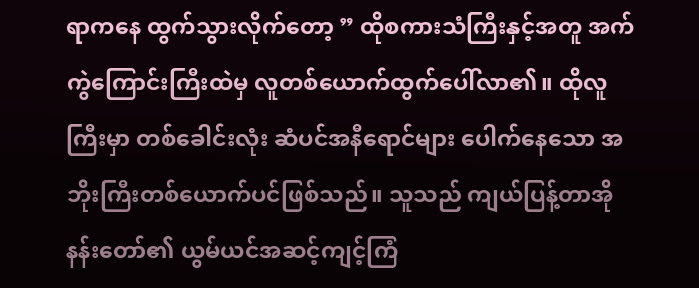ရာကနေ ထွက်သွားလိုက်တော့ ” ထိုစကားသံကြီးနှင့်အတူ အက်ကွဲကြောင်းကြီးထဲမှ လူတစ်ယောက်ထွက်ပေါ်လာ၏။ ထိုလူကြီးမှာ တစ်ခေါင်းလုံး ဆံပင်အနီရောင်များ ပေါက်နေသော အဘိုးကြီးတစ်ယောက်ပင်ဖြစ်သည်။ သူသည် ကျယ်ပြန့်တာအိုနန်းတော်၏ ယွမ်ယင်အဆင့်ကျင့်ကြံ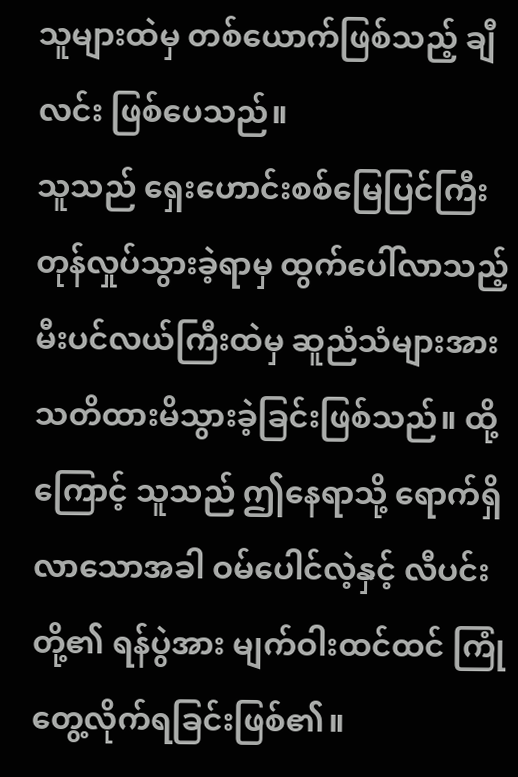သူများထဲမှ တစ်ယောက်ဖြစ်သည့် ချီလင်း ဖြစ်ပေသည်။
သူသည် ရှေးဟောင်းစစ်မြေပြင်ကြီး တုန်လှုပ်သွားခဲ့ရာမှ ထွက်ပေါ်လာသည့် မီးပင်လယ်ကြီးထဲမှ ဆူညံသံများအား သတိထားမိသွားခဲ့ခြင်းဖြစ်သည်။ ထို့ကြောင့် သူသည် ဤနေရာသို့ ရောက်ရှိလာသောအခါ ဝမ်ပေါင်လဲ့နှင့် လီပင်းတို့၏ ရန်ပွဲအား မျက်ဝါးထင်ထင် ကြုံတွေ့လိုက်ရခြင်းဖြစ်၏။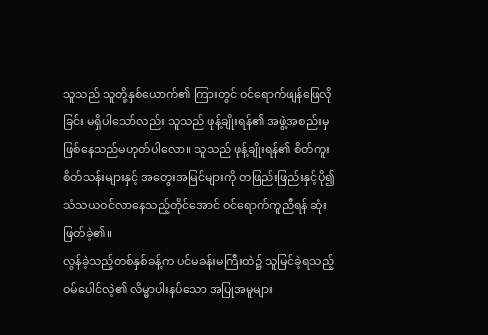သူသည် သူတို့နှစ်ယောက်၏ ကြားတွင် ဝင်ရောက်ဖျန်ဖြေလိုခြင်း မရှိပါသော်လည်း သူသည် ဖုန့်ချိုးရန်၏ အဖွဲ့အစည်းမှ ဖြစ်နေသည်မဟုတ်ပါလော။ သူသည် ဖုန့်ချိုးရန်၏ စိတ်ကူးစိတ်သန်းများနှင့် အတွေးအမြင်များကို တဖြည်းဖြည်းနှင့်ပို၍ သံသယဝင်လာနေသည့်တိုင်အောင် ဝင်ရောက်ကူညီရန် ဆုံးဖြတ်ခဲ့၏။
လွန်ခဲ့သည့်တစ်နှစ်ခန့်က ပင်မခန်းမကြီးထဲ၌ သူမြင်ခဲ့ရသည့် ဝမ်ပေါင်လဲ့၏ လိမ္မာပါးနပ်သော အပြုအမူများ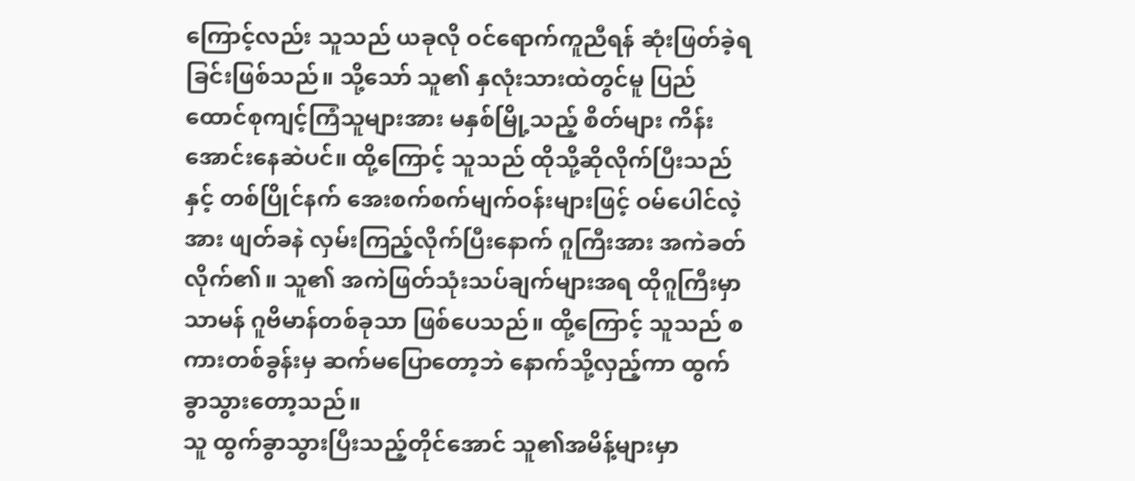ကြောင့်လည်း သူသည် ယခုလို ဝင်ရောက်ကူညီရန် ဆုံးဖြတ်ခဲ့ရခြင်းဖြစ်သည်။ သို့သော် သူ၏ နှလုံးသားထဲတွင်မူ ပြည်ထောင်စုကျင့်ကြံသူများအား မနှစ်မြို့သည့် စိတ်များ ကိန်းအောင်းနေဆဲပင်။ ထို့ကြောင့် သူသည် ထိုသို့ဆိုလိုက်ပြီးသည်နှင့် တစ်ပြိုင်နက် အေးစက်စက်မျက်ဝန်းများဖြင့် ဝမ်ပေါင်လဲ့အား ဖျတ်ခနဲ လှမ်းကြည့်လိုက်ပြီးနောက် ဂူကြီးအား အကဲခတ်လိုက်၏။ သူ၏ အကဲဖြတ်သုံးသပ်ချက်များအရ ထိုဂူကြီးမှာ သာမန် ဂူဗိမာန်တစ်ခုသာ ဖြစ်ပေသည်။ ထို့ကြောင့် သူသည် စကားတစ်ခွန်းမှ ဆက်မပြောတော့ဘဲ နောက်သို့လှည့်ကာ ထွက်ခွာသွားတော့သည်။
သူ ထွက်ခွာသွားပြီးသည့်တိုင်အောင် သူ၏အမိန့်များမှာ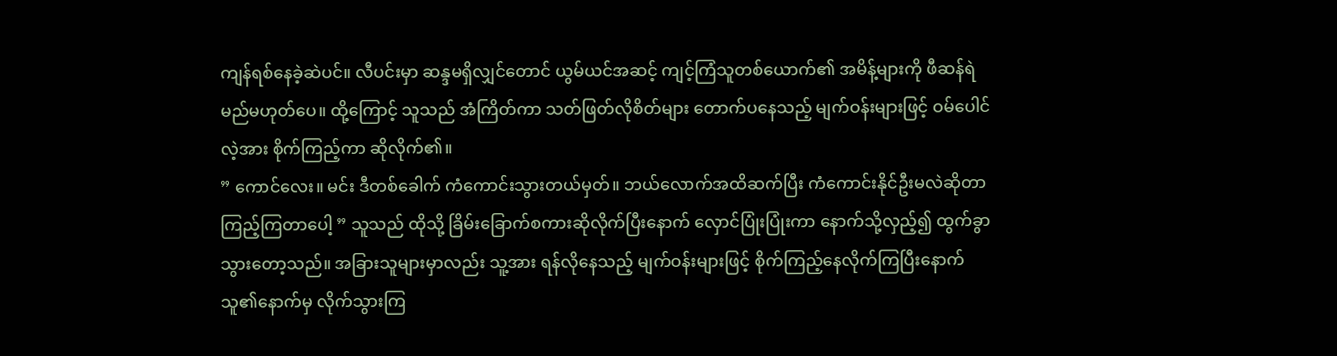ကျန်ရစ်နေခဲ့ဆဲပင်။ လီပင်းမှာ ဆန္ဒမရှိလျှင်တောင် ယွမ်ယင်အဆင့် ကျင့်ကြံသူတစ်ယောက်၏ အမိန့်များကို ဖီဆန်ရဲမည်မဟုတ်ပေ။ ထို့ကြောင့် သူသည် အံကြိတ်ကာ သတ်ဖြတ်လိုစိတ်များ တောက်ပနေသည့် မျက်ဝန်းများဖြင့် ဝမ်ပေါင်လဲ့အား စိုက်ကြည့်ကာ ဆိုလိုက်၏။
” ကောင်လေး။ မင်း ဒီတစ်ခေါက် ကံကောင်းသွားတယ်မှတ်။ ဘယ်လောက်အထိဆက်ပြီး ကံကောင်းနိုင်ဦးမလဲဆိုတာ ကြည့်ကြတာပေါ့ ” သူသည် ထိုသို့ ခြိမ်းခြောက်စကားဆိုလိုက်ပြီးနောက် လှောင်ပြုံးပြုံးကာ နောက်သို့လှည့်၍ ထွက်ခွာသွားတော့သည်။ အခြားသူများမှာလည်း သူ့အား ရန်လိုနေသည့် မျက်ဝန်းများဖြင့် စိုက်ကြည့်နေလိုက်ကြပြီးနောက် သူ၏နောက်မှ လိုက်သွားကြ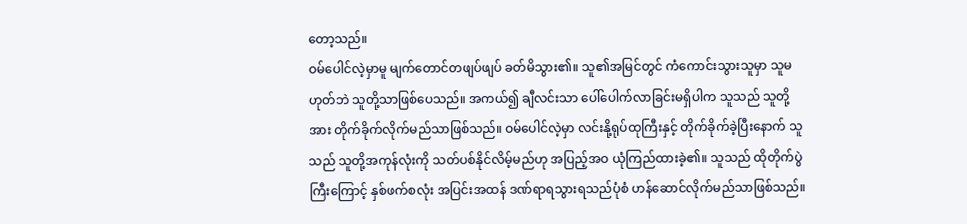တော့သည်။
ဝမ်ပေါင်လဲ့မှာမူ မျက်တောင်တဖျပ်ဖျပ် ခတ်မိသွား၏။ သူ၏အမြင်တွင် ကံကောင်းသွားသူမှာ သူမဟုတ်ဘဲ သူတို့သာဖြစ်ပေသည်။ အကယ်၍ ချီလင်းသာ ပေါ်ပေါက်လာခြင်းမရှိပါက သူသည် သူတို့အား တိုက်ခိုက်လိုက်မည်သာဖြစ်သည်။ ဝမ်ပေါင်လဲ့မှာ လင်းနို့ရုပ်ထုကြီးနှင့် တိုက်ခိုက်ခဲ့ပြီးနောက် သူသည် သူတို့အကုန်လုံးကို သတ်ပစ်နိုင်လိမ့်မည်ဟု အပြည့်အဝ ယုံကြည်ထားခဲ့၏။ သူသည် ထိုတိုက်ပွဲကြီးကြောင့် နှစ်ဖက်စလုံး အပြင်းအထန် ဒဏ်ရာရသွားရသည်ပုံစံ ဟန်ဆောင်လိုက်မည်သာဖြစ်သည်။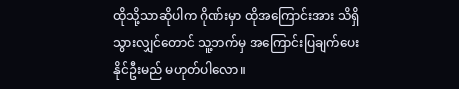ထိုသို့သာဆိုပါက ဂိုဏ်းမှာ ထိုအကြောင်းအား သိရှိသွားလျှင်တောင် သူ့ဘက်မှ အကြောင်းပြချက်ပေးနိုင်ဦးမည် မဟုတ်ပါလော။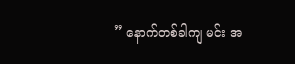” နောက်တစ်ခါကျ မင်း အ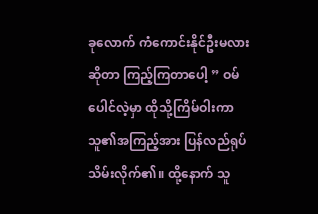ခုလောက် ကံကောင်းနိုင်ဦးမလားဆိုတာ ကြည့်ကြတာပေါ့ ” ဝမ်ပေါင်လဲ့မှာ ထိုသို့ကြိမ်ဝါးကာ သူ၏အကြည့်အား ပြန်လည်ရုပ်သိမ်းလိုက်၏။ ထို့နောက် သူ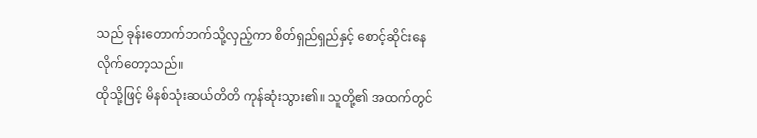သည် ခုန်းတောက်ဘက်သို့လှည့်ကာ စိတ်ရှည်ရှည်နှင့် စောင့်ဆိုင်းနေလိုက်တော့သည်။
ထိုသို့ဖြင့် မိနစ်သုံးဆယ်တိတိ ကုန်ဆုံးသွား၏။ သူတို့၏ အထက်တွင်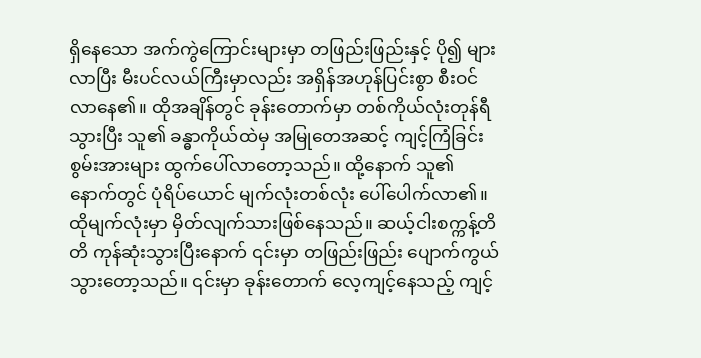ရှိနေသော အက်ကွဲကြောင်းများမှာ တဖြည်းဖြည်းနှင့် ပို၍ များလာပြီး မီးပင်လယ်ကြီးမှာလည်း အရှိန်အဟုန်ပြင်းစွာ စီးဝင်လာနေ၏။ ထိုအချိန်တွင် ခုန်းတောက်မှာ တစ်ကိုယ်လုံးတုန်ရီသွားပြီး သူ၏ ခန္ဓာကိုယ်ထဲမှ အမြုတေအဆင့် ကျင့်ကြံခြင်းစွမ်းအားများ ထွက်ပေါ်လာတော့သည်။ ထို့နောက် သူ၏နောက်တွင် ပုံရိပ်ယောင် မျက်လုံးတစ်လုံး ပေါ်ပေါက်လာ၏။
ထိုမျက်လုံးမှာ မှိတ်လျက်သားဖြစ်နေသည်။ ဆယ့်ငါးစက္ကန့်တိတိ ကုန်ဆုံးသွားပြီးနောက် ၎င်းမှာ တဖြည်းဖြည်း ပျောက်ကွယ်သွားတော့သည်။ ၎င်းမှာ ခုန်းတောက် လေ့ကျင့်နေသည့် ကျင့်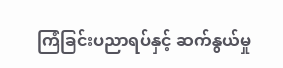ကြံခြင်းပညာရပ်နှင့် ဆက်နွယ်မှု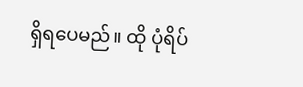ရှိရပေမည်။ ထို ပုံရိပ်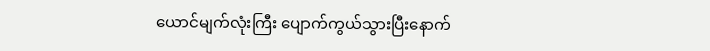ယောင်မျက်လုံးကြီး ပျောက်ကွယ်သွားပြီးနောက်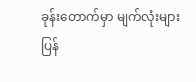ခုန်းတောက်မှာ မျက်လုံးများ ပြန်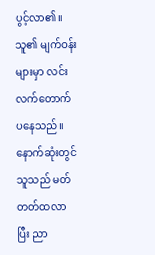ပွင့်လာ၏။ သူ၏ မျက်ဝန်းများမှာ လင်းလက်တောက်ပနေသည်။ နောက်ဆုံးတွင် သူသည် မတ်တတ်ထလာပြီး ညာ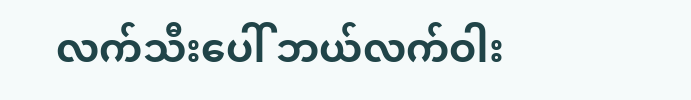လက်သီးပေါ် ဘယ်လက်ဝါး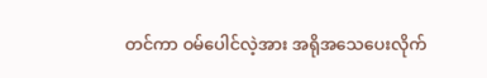တင်ကာ ဝမ်ပေါင်လဲ့အား အရိုအသေပေးလိုက်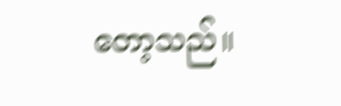တော့သည်။